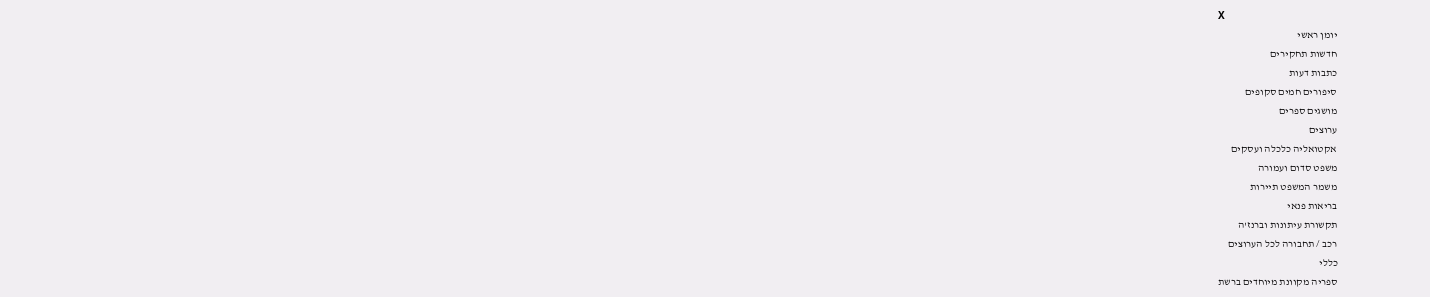X
יומן ראשי
חדשות תחקירים
כתבות דעות
סיפורים חמים סקופים
מושגים ספרים
ערוצים
אקטואליה כלכלה ועסקים
משפט סדום ועמורה
משמר המשפט תיירות
בריאות פנאי
תקשורת עיתונות וברנז'ה
רכב / תחבורה לכל הערוצים
כללי
ספריה מקוונת מיוחדים ברשת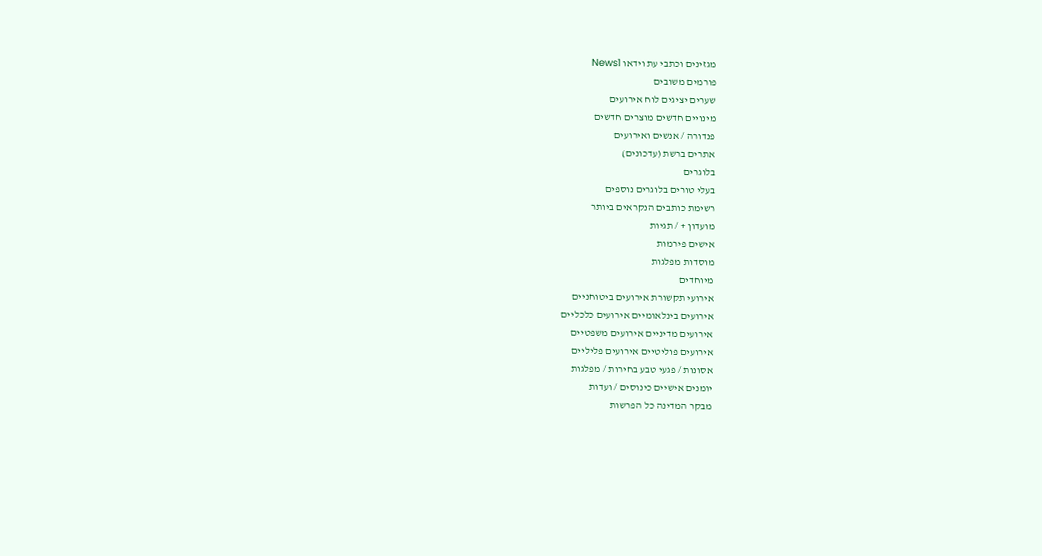מגזינים וכתבי עת וידאו News1
פורמים משובים
שערים יציגים לוח אירועים
מינויים חדשים מוצרים חדשים
פנדורה / אנשים ואירועים
אתרים ברשת (עדכונים)
בלוגרים
בעלי טורים בלוגרים נוספים
רשימת כותבים הנקראים ביותר
מועדון + / תגיות
אישים פירמות
מוסדות מפלגות
מיוחדים
אירועי תקשורת אירועים ביטוחניים
אירועים בינלאומיים אירועים כלכליים
אירועים מדיניים אירועים משפטיים
אירועים פוליטיים אירועים פליליים
אסונות / פגעי טבע בחירות / מפלגות
יומנים אישיים כינוסים / ועדות
מבקר המדינה כל הפרשות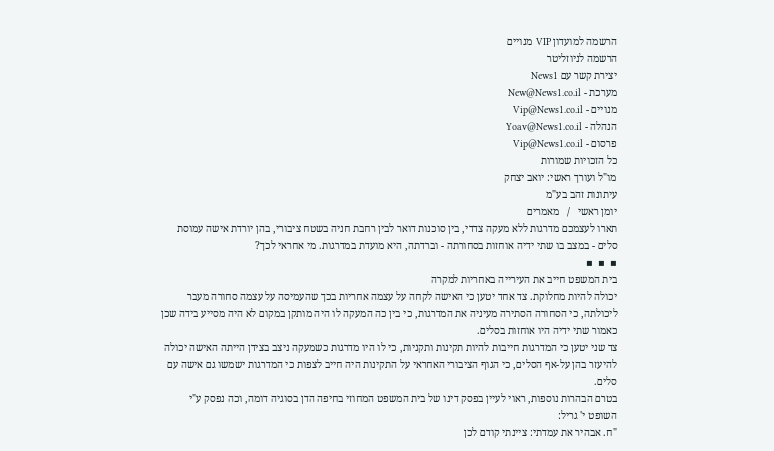הרשמה למועדון VIP מנויים
הרשמה לניוזליטר
יצירת קשר עם News1
מערכת - New@News1.co.il
מנויים - Vip@News1.co.il
הנהלה - Yoav@News1.co.il
פרסום - Vip@News1.co.il
כל הזכויות שמורות
מו"ל ועורך ראשי: יואב יצחק
עיתונות זהב בע"מ
יומן ראשי   /   מאמרים
תארו לעצמכם מדרגות ללא מעקה צדדי, בין סוכנות דואר לבין רחבת חניה בשטח ציבורי, בהן יורדת אישה עמוסת סלים - במצב בו שתי ידיה אוחזות בסחורתה - וברדתה, היא מועדת במדרגות. מי אחראי לכך?
▪  ▪  ▪
בית המשפט חייב את העירייה באחריות למקרה
יכולה להיות מחלוקת. צד אחד יטען כי האישה לקחה על עצמה אחריות בכך שהעמיסה על עצמה סחורה מעבר ליכולתה, כי הסחורה הסתירה מעיניה את המדרגות, כי בין כה המעקה לו היה מותקן במקום לא היה מסייע בידה שכן כאמור שתי ידיה היו אוחזות בסלים.
צד שני יטען כי המדרגות חייבות להיות תקינות ותקניות, כי לו היו מדרגות כשמעקה ניצב בצידן הייתה האישה יכולה להיעזר בהן על-אף הסלים, כי הגוף הציבורי האחראי על התקינות היה חייב לצפות כי המדרגות ישמשו גם אישה עם סלים.
בטרם הבהרות נוספות, ראוי לעיין בפסק דינו של בית המשפט המחוזי בחיפה הדן בסוגיה דומה, וכה נפסק ע"י השופט י' גריל:
"ח. אבהיר את עמדתי: ציינתי קודם לכן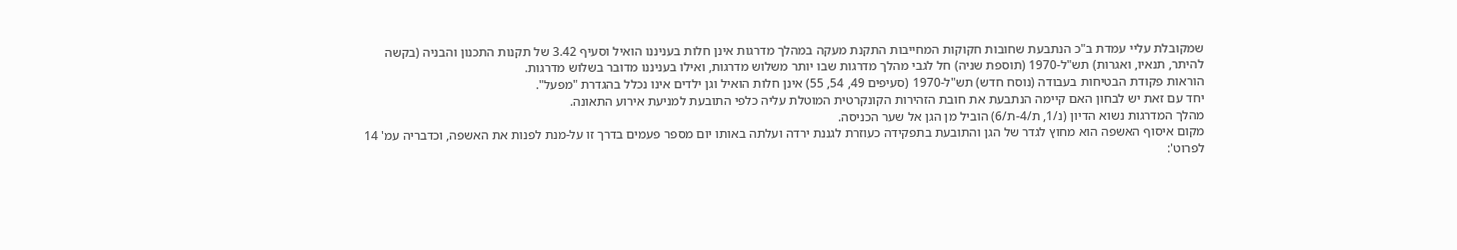שמקובלת עליי עמדת ב"כ הנתבעת שחובות חקוקות המחייבות התקנת מעקה במהלך מדרגות אינן חלות בעניננו הואיל וסעיף 3.42 של תקנות התכנון והבניה (בקשה להיתר, תנאיו, ואגרות) תש"ל-1970 (תוספת שניה) חל לגבי מהלך מדרגות שבו יותר משלוש מדרגות, ואילו בעניננו מדובר בשלוש מדרגות.
הוראות פקודת הבטיחות בעבודה (נוסח חדש) תש"ל-1970 (סעיפים 49, 54, 55) אינן חלות הואיל וגן ילדים אינו נכלל בהגדרת "מפעל".
יחד עם זאת יש לבחון האם קיימה הנתבעת את חובת הזהירות הקונקרטית המוטלת עליה כלפי התובעת למניעת אירוע התאונה.
מהלך המדרגות נשוא הדיון (נ/1, ת/4-ת/6) הוביל מן הגן אל שער הכניסה.
מקום איסוף האשפה הוא מחוץ לגדר של הגן והתובעת בתפקידה כעוזרת לגננת ירדה ועלתה באותו יום מספר פעמים בדרך זו על-מנת לפנות את האשפה, וכדבריה עמ' 14 לפרוט':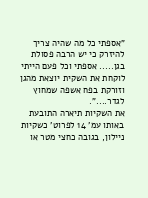"אספתי כל מה שהיה צריך להיזרק כי יש הרבה פסולת בגן..... אספתי וכל פעם הייתי לוקחת את השקית יוצאת מהגן וזורקת בפח אשפה שמחוץ לגדר....".
את השקיות תיארה התובעת באותו עמ' 14 לפרוט' כשקיות ניילון, בגובה כחצי מטר או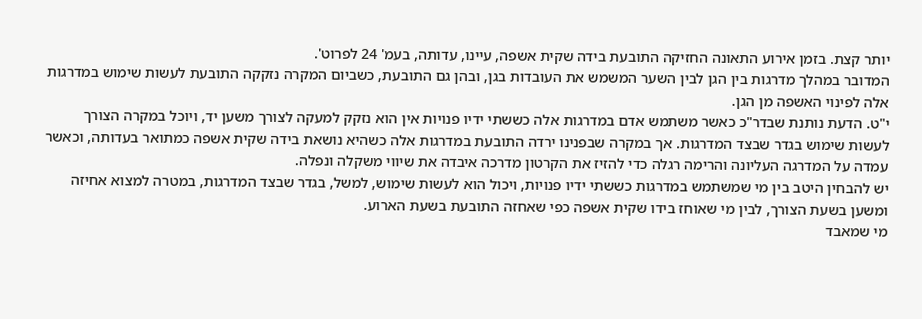יותר קצת. בזמן אירוע התאונה החזיקה התובעת בידה שקית אשפה, עיינו, עדותה, בעמ' 24 לפרוט'.
המדובר במהלך מדרגות בין הגן לבין השער המשמש את העובדות בגן, ובהן גם התובעת, כשביום המקרה נזקקה התובעת לעשות שימוש במדרגות אלה לפינוי האשפה מן הגן.
י"ט. הדעת נותנת שבדר"כ כאשר משתמש אדם במדרגות אלה כששתי ידיו פנויות אין הוא נזקק למעקה לצורך משען יד, ויוכל במקרה הצורך לעשות שימוש בגדר שבצד המדרגות. אך במקרה שבפנינו ירדה התובעת במדרגות אלה כשהיא נושאת בידה שקית אשפה כמתואר בעדותה, וכאשר עמדה על המדרגה העליונה והרימה רגלה כדי להזיז את הקרטון מדרכה איבדה את שיווי משקלה ונפלה.
יש להבחין היטב בין מי שמשתמש במדרגות כששתי ידיו פנויות, ויכול הוא לעשות שימוש, למשל, בגדר שבצד המדרגות, במטרה למצוא אחיזה ומשען בשעת הצורך, לבין מי שאוחז בידו שקית אשפה כפי שאחזה התובעת בשעת הארוע.
מי שמאבד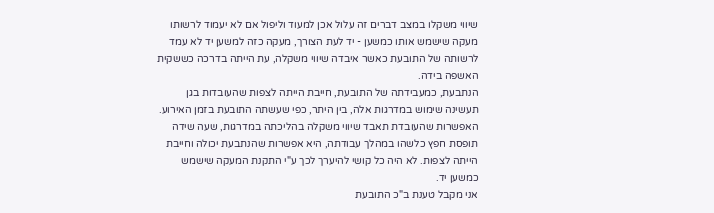שיווי משקלו במצב דברים זה עלול אכן למעוד וליפול אם לא יעמוד לרשותו מעקה שישמש אותו כמשען - יד לעת הצורך, מעקה כזה למשען יד לא עמד לרשותה של התובעת כאשר איבדה שיווי משקלה, עת הייתה בדרכה כששקית האשפה בידה.
הנתבעת, כמעבידתה של התובעת, חייבת הייתה לצפות שהעובדות בגן תעשינה שימוש במדרגות אלה, בין היתר, כפי שעשתה התובעת בזמן האירוע. האפשרות שהעובדת תאבד שיווי משקלה בהליכתה במדרגות, שעה שידה תופסת חפץ כלשהו במהלך עבודתה, היא אפשרות שהנתבעת יכולה וחייבת הייתה לצפות. לא היה כל קושי להיערך לכך ע"י התקנת המעקה שישמש כמשען יד.
אני מקבל טענת ב"כ התובעת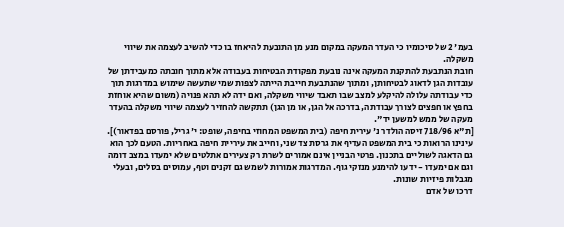בעמ' 2 של סיכומיו כי העדר המעקה במקום מנע מן התובעת להיאחז בו כדי להשיב לעצמה את שיווי משקלה.
חובת הנתבעת להתקנת המעקה אינה נובעת מפקודת הבטיחות בעבודה אלא מתוך חובתה כמעבידתן של עובדות הגן לדאוג לבטיחותן, ומתוך שהנתבעת חייבת הייתה לצפות שמי שתעשה שימוש במדרגות תוך כדי עבודתה עלולה להיקלע למצב שבו תאבד שיווי משקלה, ואם ידה לא תהא פנויה (משום שהיא אוחזת בחפץ או חפצים לצורך עבודתה, בדרכה אל הגן, או מן הגן) תתקשה להחזיר לעצמה שיווי משקלה בהעדר מעקה של ממש למשען יד".
[ת"א 718/96 זיסה הולדר נ' עירית חיפה (בית המשפט המחוזי בחיפה, שופט: י' גריל, פורסם בפדאור)].
עינינו הרואות כי בית המשפט העדיף את גרסת צד שני, וחייב את עיריית חיפה באחריות. הטעם לכך הוא גם הדאגה לשוליים בתכנון. פרטי הבניין אינם אמורים לשרת רק צעירים אתלטים שלא ימעדו במצב דומה וגם אם ימעדו - ידעו להימנע מנזקי גוף. המדרגות אמורות לשמש גם זקנים וטף, עמוסים בסלים, ובעלי מגבלות פיזיות שונות.
דרכו של אדם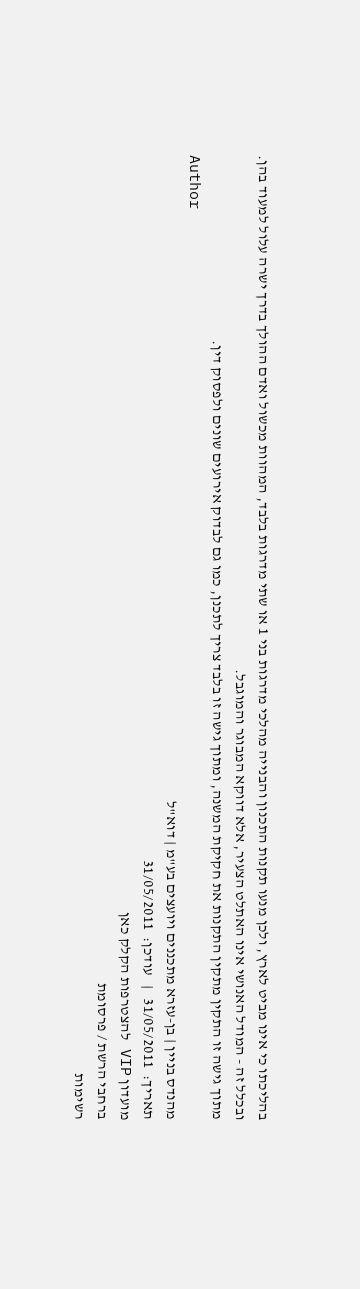בהליכתו כי אינו מביט לארץ, ולכן מנעו תקנות התכנון והבנייה מהלכי מדרגות בני 1 או שתי מדרגות בלבד, המהוות מכשול ואדם ההולך בדרך ישרה עלול למעוד בהן. ובכלל זה - המודל האנושי אינו האתלט הצעיר, אלא דווקא המבוגר והמוגבל.
מתוך גישה זו התקין מתקין התקנות את חקיקת המשנה, ומתוך גישה זו בלבד צריך לתכנן, כמו גם לבדוק אירועים שונים ולפסוק דין.
Author
מהנדס בניין | בן-עזרא מתכננים ויועצים בע"מ | דוא"ל
תאריך:  31/05/2011   |   עודכן:  31/05/2011
מועדון VIP להצטרפות הקלק כאן
ברחבי הרשת / פרסומת
רשימות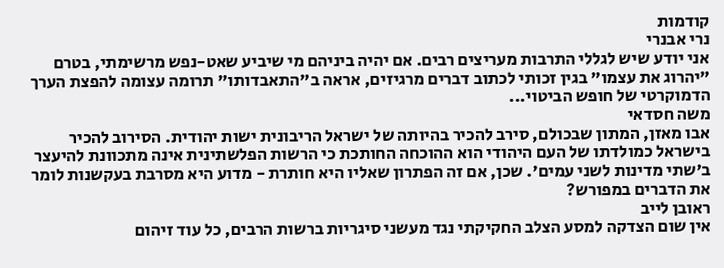קודמות
נרי אבנרי
אני יודע שיש לגללי התרבות מעריצים רבים. אם יהיה ביניהם מי שיביע שאט-נפש מרשימתי, בטרם "יהרוג את עצמו" בגין זכותי לכתוב דברים מרגיזים, אראה ב"התאבדותו" תרומה עצומה להפצת הערך הדמוקרטי של חופש הביטוי...
משה חסדאי
אבו מאזן, המתון שבכולם, סירב להכיר בהיותה של ישראל הריבונית ישות יהודית. הסירוב להכיר בישראל כמולדתו של העם היהודי הוא ההוכחה החותכת כי הרשות הפלשתינית אינה מתכוונת להיעצר ב'שתי מדינות לשני עמים'. שכן, אם זה הפתרון שאליו היא חותרת - מדוע היא מסרבת בעקשנות לומר את הדברים במפורש?
ראובן לייב
אין שום הצדקה למסע הצלב החקיקתי נגד מעשני סיגריות ברשות הרבים, כל עוד זיהום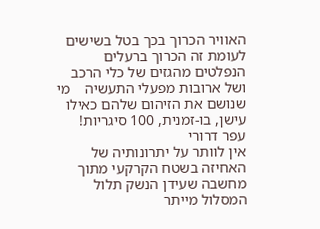האוויר הכרוך בכך בטל בשישים לעומת זה הכרוך ברעלים הנפלטים מהגזים של כלי הרכב ושל ארובות מפעלי התעשיה    מי שנושם את הזיהום שלהם כאילו עישן, בו-זמנית, 100 סיגריות!
עפר דרורי
אין לוותר על יתרונותיה של האחיזה בשטח הקרקעי מתוך מחשבה שעידן הנשק תלול המסלול מייתר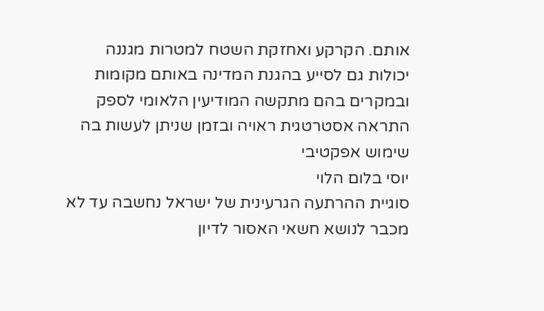אותם. הקרקע ואחזקת השטח למטרות מגננה יכולות גם לסייע בהגנת המדינה באותם מקומות ובמקרים בהם מתקשה המודיעין הלאומי לספק התראה אסטרטגית ראויה ובזמן שניתן לעשות בה שימוש אפקטיבי
יוסי בלום הלוי
סוגיית ההרתעה הגרעינית של ישראל נחשבה עד לא מכבר לנושא חשאי האסור לדיון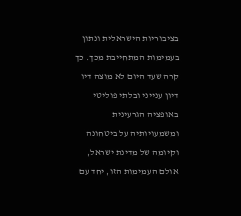בציבוריות הישראלית ונתון בעמימות המתחייבת מכך. כך קרה שעד היום לא מוצה דיו דיון ענייני ובלתי פוליטי באופציה הגרעינית ומשמעויותיה על ביטחונה וקיומה של מדינת ישראל, אולם העמימות הזו, יחד עם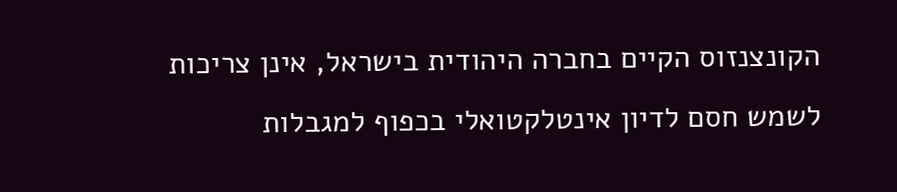הקונצנזוס הקיים בחברה היהודית בישראל, אינן צריכות לשמש חסם לדיון אינטלקטואלי בכפוף למגבלות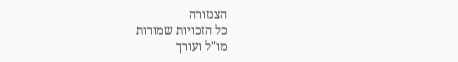הצנזורה
כל הזכויות שמורות
מו"ל ועורך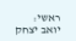ראשי: יואב יצחק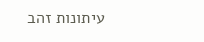עיתונות זהב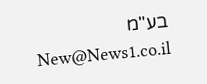בע"מ New@News1.co.il